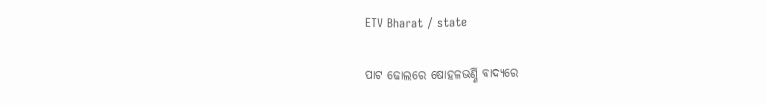ETV Bharat / state

ପାଟ ଢୋଲରେ ଷୋହଳଭର୍ଣ୍ଣି ବାଦ୍ୟରେ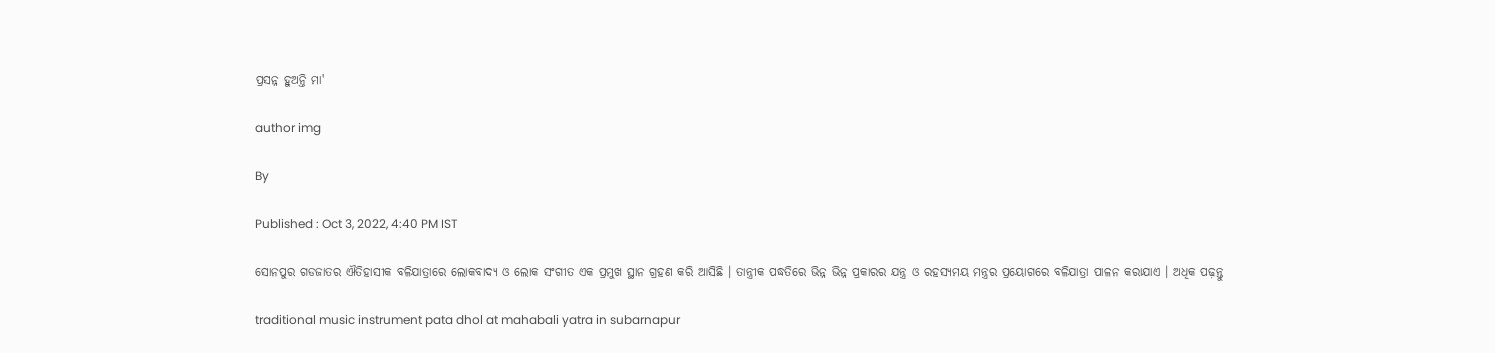ପ୍ରସନ୍ନ ହୁଅନ୍ତି ମା'

author img

By

Published : Oct 3, 2022, 4:40 PM IST

ସୋନପୁର ଗଡଜାତର ଐତିହାସୀକ ବଳିଯାତ୍ରାରେ ଲୋକବାଦ୍ୟ ଓ ଲୋକ ସଂଗୀତ ଏକ ପ୍ରମୁଖ ସ୍ଥାନ ଗ୍ରହଣ କରି ଆସିଛି । ତାନ୍ତ୍ରୀକ ପଦ୍ଧତିରେ ଭିନ୍ନ ଭିନ୍ନ ପ୍ରକାରର ଯନ୍ତ୍ର ଓ ରହସ୍ୟମୟ ମନ୍ତ୍ରର ପ୍ରୟୋଗରେ ବଳିଯାତ୍ରା ପାଳନ କରାଯାଏ । ଅଧିକ ପଢ଼ନ୍ତୁ

traditional music instrument pata dhol at mahabali yatra in subarnapur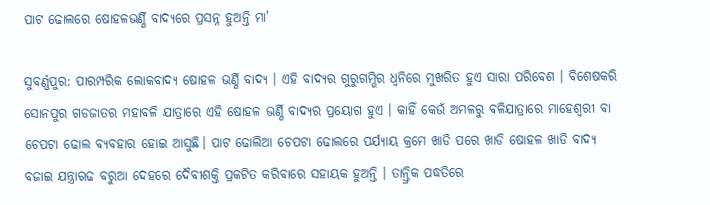ପାଟ ଢୋଲରେ ଷୋହଳଭର୍ଣ୍ଣି ବାଦ୍ୟରେ ପ୍ରସନ୍ନ ହୁଅନ୍ତି ମା'

ସୁବର୍ଣ୍ଣପୁର: ପାରମ୍ପରିକ ଲୋକବାଦ୍ୟ ଷୋହଳ ଭର୍ଣ୍ଣି ବାଦ୍ୟ । ଏହି ବାଦ୍ୟର ଗୁରୁଗମ୍ଭିର ଧ୍ବନିରେ ମୁଖରିତ ହୁଏ ସାରା ପରିବେଶ । ବିଶେଷକରି ସୋନପୁର ଗଡଜାତର ମହାବଳି ଯାତ୍ରାରେ ଏହି ଷୋହଳ ଭର୍ଣ୍ଣି ବାଦ୍ୟର ପ୍ରୟୋଗ ହୁଏ । କାହିଁ କେଉଁ ଅମଳରୁ ବଳିଯାତ୍ରାରେ ମାହେଶ୍ବରୀ ବା ଚେପଟା ଢୋଲ ବ୍ୟବହାର ହୋଇ ଆସୁଛି। ପାଟ ଢୋଲିଆ ଚେପଟା ଢୋଲରେ ପର୍ଯ୍ୟାୟ କ୍ରମେ ଖାଡି ପରେ ଖାଡି ଷୋହଳ ଖାଡି ବାଦ୍ୟ ବଜାଇ ଯନ୍ତ୍ରାଋଢ ବରୁଆ ଦେହରେ ଦୈବୀଶକ୍ତି ପ୍ରକଟିତ କରିବାରେ ସହାୟକ ହୁଅନ୍ତି । ତାନ୍ତ୍ରିକ ପଦ୍ଧତିରେ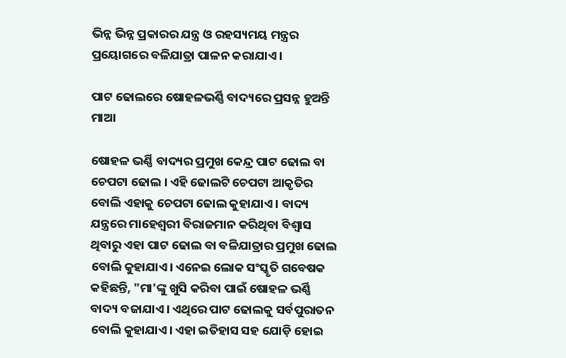ଭିନ୍ନ ଭିନ୍ନ ପ୍ରକାରର ଯନ୍ତ୍ର ଓ ରହସ୍ୟମୟ ମନ୍ତ୍ରର ପ୍ରୟୋଗରେ ବଳିଯାତ୍ରା ପାଳନ କରାଯାଏ ।

ପାଟ ଢୋଲରେ ଷୋହଳଭର୍ଣ୍ଣି ବାଦ୍ୟରେ ପ୍ରସନ୍ନ ହୁଅନ୍ତି ମାଆ

ଷୋହଳ ଭର୍ଣ୍ଣି ବାଦ୍ୟର ପ୍ରମୁଖ କେନ୍ଦ୍ର ପାଟ ଢୋଲ ବା ଚେପଟା ଢୋଲ । ଏହି ଢୋଲଟି ଚେପଟା ଆକୃତିର ବୋଲି ଏହାକୁ ଚେପଟା ଢୋଲ କୁହାଯାଏ । ବାଦ୍ୟ ଯନ୍ତ୍ରରେ ମାହେଶ୍ବରୀ ବିରାଜମାନ କରିଥିବା ବିଶ୍ବାସ ଥିବାରୁ ଏହା ପାଟ ଢୋଲ ବା ବଳିଯାତ୍ରାର ପ୍ରମୁଖ ଢୋଲ ବୋଲି କୁହାଯାଏ। ଏନେଇ ଲୋକ ସଂସ୍କୃତି ଗବେଷକ କହିଛନ୍ତି, "ମା'ଙ୍କୁ ଖୁସି କରିବା ପାଇଁ ଷୋହଳ ଭର୍ଣ୍ଣି ବାଦ୍ୟ ବଜାଯାଏ। ଏଥିରେ ପାଟ ଢୋଲକୁ ସର୍ବପୁରାତନ ବୋଲି କୁହାଯାଏ। ଏହା ଇତିହାସ ସହ ଯୋଡ଼ି ହୋଇ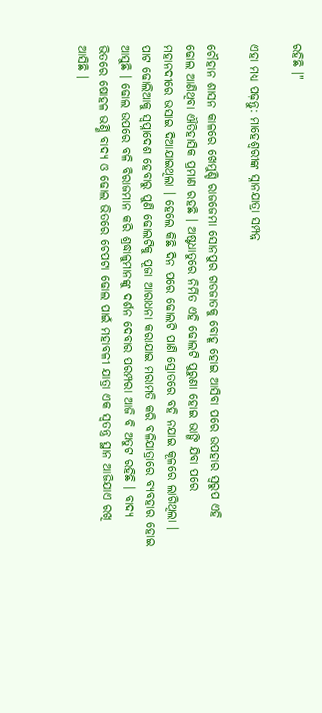ରହିଛି ।"

ଏହା ମଧ୍ୟ ପଢ଼ନ୍ତୁ: ମାହେଶ୍ୱରୀଙ୍କ ସ୍ନାନଯାତ୍ରା ସମ୍ପନ୍ନ

ଚୌହାନ ଶାସନ କାଳରେ ଖେମୁଣ୍ଡି ରାଜଜେମା ସୋନପୁର ଗଡଜାତକୁ ବୋହୂ ହୋଇ ଆସିବା ପରେ ଉପହାର ସ୍ବରୁପ ଏହି ଢୋଲ ଆଣିଥିବା ଐତିହାସିକ ପ୍ରମାଣ ରହଛି । ଅଷ୍ଟଧାତୁରେ ନିର୍ମିତ ଏହି ଢୋଲଟି ପୁରୁଣା ହୋଇ ଭାଙ୍ଗି ଯିବା ପରେ ମହାନଦୀରେ ଭସାଇ ଦିଆଯାଇଥିଲା । ହେଲେ କିଛି ଦିନ ପରେ ଢୋଲଟି ପାଣି ସ୍ରୋତରେ ବହି ନଯାଇ କୂଳରେ ଲାଗିଥିଲା । ପାଟ ଢୋଲିଆକୁ ସ୍ବପ୍ନାଦେଶ ହେବାରୁ ପୁଣି ଢୋଲଟିକୁ ପୂଜା ଆରାଧନା କରାଯାଇ ମରାମତି କରି ବଳିଯାତ୍ରାରେ ବ୍ୟବହାର ହୋଇ ଆସୁଛି । ଢୋଲ ଉପରେ ବଳି ବିରାଜମାନ କରି ଶ୍ରଦ୍ଧାଳୁମାନଙ୍କୁ ଦର୍ଶନ ଦେବାର ପରମ୍ପରା ଆଜି ବି ଅତୁଟ ରହିଛି । ବାଦ୍ୟ ଭିତରେ ଷୋହଳ ଭର୍ଣ୍ଣି ବାଦ୍ୟ ଓ ଢୋଲ ଭିତରେ ଚେପଟା ଢୋଲ ପାଇଁ ମହାବଳୀ ଯାତ୍ରା ଏକ ସ୍ବତନ୍ତ୍ର ସ୍ଥାନ ଆଜିଯାଏ ରଖି ଆସିଛି ।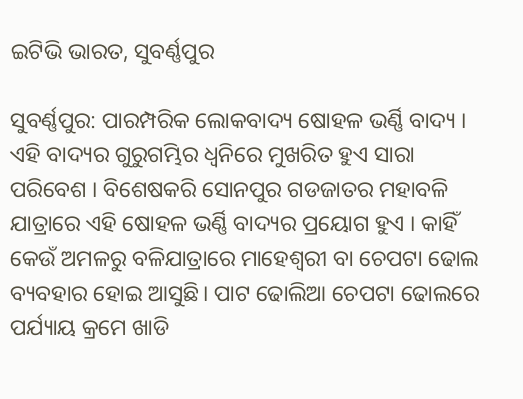ଇଟିଭି ଭାରତ, ସୁବର୍ଣ୍ଣପୁର

ସୁବର୍ଣ୍ଣପୁର: ପାରମ୍ପରିକ ଲୋକବାଦ୍ୟ ଷୋହଳ ଭର୍ଣ୍ଣି ବାଦ୍ୟ । ଏହି ବାଦ୍ୟର ଗୁରୁଗମ୍ଭିର ଧ୍ବନିରେ ମୁଖରିତ ହୁଏ ସାରା ପରିବେଶ । ବିଶେଷକରି ସୋନପୁର ଗଡଜାତର ମହାବଳି ଯାତ୍ରାରେ ଏହି ଷୋହଳ ଭର୍ଣ୍ଣି ବାଦ୍ୟର ପ୍ରୟୋଗ ହୁଏ । କାହିଁ କେଉଁ ଅମଳରୁ ବଳିଯାତ୍ରାରେ ମାହେଶ୍ବରୀ ବା ଚେପଟା ଢୋଲ ବ୍ୟବହାର ହୋଇ ଆସୁଛି। ପାଟ ଢୋଲିଆ ଚେପଟା ଢୋଲରେ ପର୍ଯ୍ୟାୟ କ୍ରମେ ଖାଡି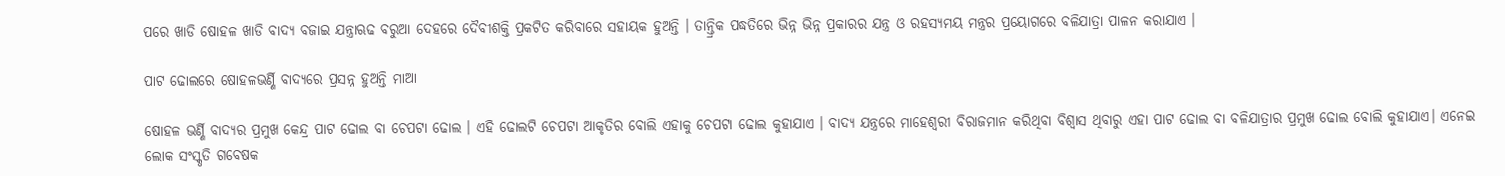ପରେ ଖାଡି ଷୋହଳ ଖାଡି ବାଦ୍ୟ ବଜାଇ ଯନ୍ତ୍ରାଋଢ ବରୁଆ ଦେହରେ ଦୈବୀଶକ୍ତି ପ୍ରକଟିତ କରିବାରେ ସହାୟକ ହୁଅନ୍ତି । ତାନ୍ତ୍ରିକ ପଦ୍ଧତିରେ ଭିନ୍ନ ଭିନ୍ନ ପ୍ରକାରର ଯନ୍ତ୍ର ଓ ରହସ୍ୟମୟ ମନ୍ତ୍ରର ପ୍ରୟୋଗରେ ବଳିଯାତ୍ରା ପାଳନ କରାଯାଏ ।

ପାଟ ଢୋଲରେ ଷୋହଳଭର୍ଣ୍ଣି ବାଦ୍ୟରେ ପ୍ରସନ୍ନ ହୁଅନ୍ତି ମାଆ

ଷୋହଳ ଭର୍ଣ୍ଣି ବାଦ୍ୟର ପ୍ରମୁଖ କେନ୍ଦ୍ର ପାଟ ଢୋଲ ବା ଚେପଟା ଢୋଲ । ଏହି ଢୋଲଟି ଚେପଟା ଆକୃତିର ବୋଲି ଏହାକୁ ଚେପଟା ଢୋଲ କୁହାଯାଏ । ବାଦ୍ୟ ଯନ୍ତ୍ରରେ ମାହେଶ୍ବରୀ ବିରାଜମାନ କରିଥିବା ବିଶ୍ବାସ ଥିବାରୁ ଏହା ପାଟ ଢୋଲ ବା ବଳିଯାତ୍ରାର ପ୍ରମୁଖ ଢୋଲ ବୋଲି କୁହାଯାଏ। ଏନେଇ ଲୋକ ସଂସ୍କୃତି ଗବେଷକ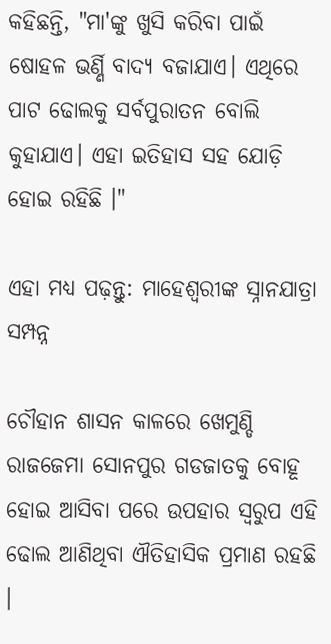କହିଛନ୍ତି, "ମା'ଙ୍କୁ ଖୁସି କରିବା ପାଇଁ ଷୋହଳ ଭର୍ଣ୍ଣି ବାଦ୍ୟ ବଜାଯାଏ। ଏଥିରେ ପାଟ ଢୋଲକୁ ସର୍ବପୁରାତନ ବୋଲି କୁହାଯାଏ। ଏହା ଇତିହାସ ସହ ଯୋଡ଼ି ହୋଇ ରହିଛି ।"

ଏହା ମଧ୍ୟ ପଢ଼ନ୍ତୁ: ମାହେଶ୍ୱରୀଙ୍କ ସ୍ନାନଯାତ୍ରା ସମ୍ପନ୍ନ

ଚୌହାନ ଶାସନ କାଳରେ ଖେମୁଣ୍ଡି ରାଜଜେମା ସୋନପୁର ଗଡଜାତକୁ ବୋହୂ ହୋଇ ଆସିବା ପରେ ଉପହାର ସ୍ବରୁପ ଏହି ଢୋଲ ଆଣିଥିବା ଐତିହାସିକ ପ୍ରମାଣ ରହଛି ।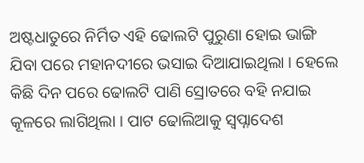ଅଷ୍ଟଧାତୁରେ ନିର୍ମିତ ଏହି ଢୋଲଟି ପୁରୁଣା ହୋଇ ଭାଙ୍ଗି ଯିବା ପରେ ମହାନଦୀରେ ଭସାଇ ଦିଆଯାଇଥିଲା । ହେଲେ କିଛି ଦିନ ପରେ ଢୋଲଟି ପାଣି ସ୍ରୋତରେ ବହି ନଯାଇ କୂଳରେ ଲାଗିଥିଲା । ପାଟ ଢୋଲିଆକୁ ସ୍ବପ୍ନାଦେଶ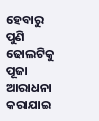ହେବାରୁ ପୁଣି ଢୋଲଟିକୁ ପୂଜା ଆରାଧନା କରାଯାଇ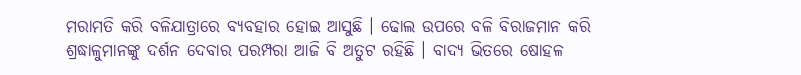ମରାମତି କରି ବଳିଯାତ୍ରାରେ ବ୍ୟବହାର ହୋଇ ଆସୁଛି । ଢୋଲ ଉପରେ ବଳି ବିରାଜମାନ କରି ଶ୍ରଦ୍ଧାଳୁମାନଙ୍କୁ ଦର୍ଶନ ଦେବାର ପରମ୍ପରା ଆଜି ବି ଅତୁଟ ରହିଛି । ବାଦ୍ୟ ଭିତରେ ଷୋହଳ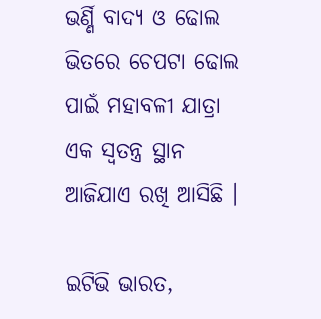ଭର୍ଣ୍ଣି ବାଦ୍ୟ ଓ ଢୋଲ ଭିତରେ ଚେପଟା ଢୋଲ ପାଇଁ ମହାବଳୀ ଯାତ୍ରା ଏକ ସ୍ବତନ୍ତ୍ର ସ୍ଥାନ ଆଜିଯାଏ ରଖି ଆସିଛି ।

ଇଟିଭି ଭାରତ,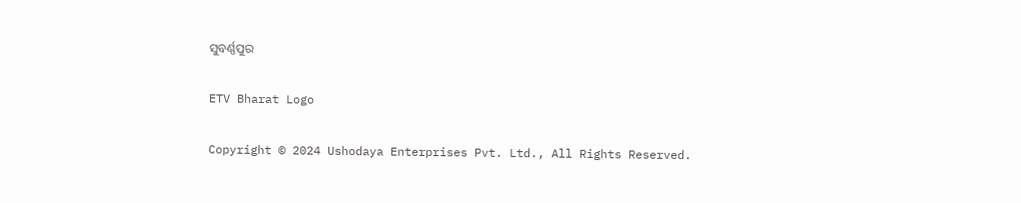ସୁବର୍ଣ୍ଣପୁର

ETV Bharat Logo

Copyright © 2024 Ushodaya Enterprises Pvt. Ltd., All Rights Reserved.